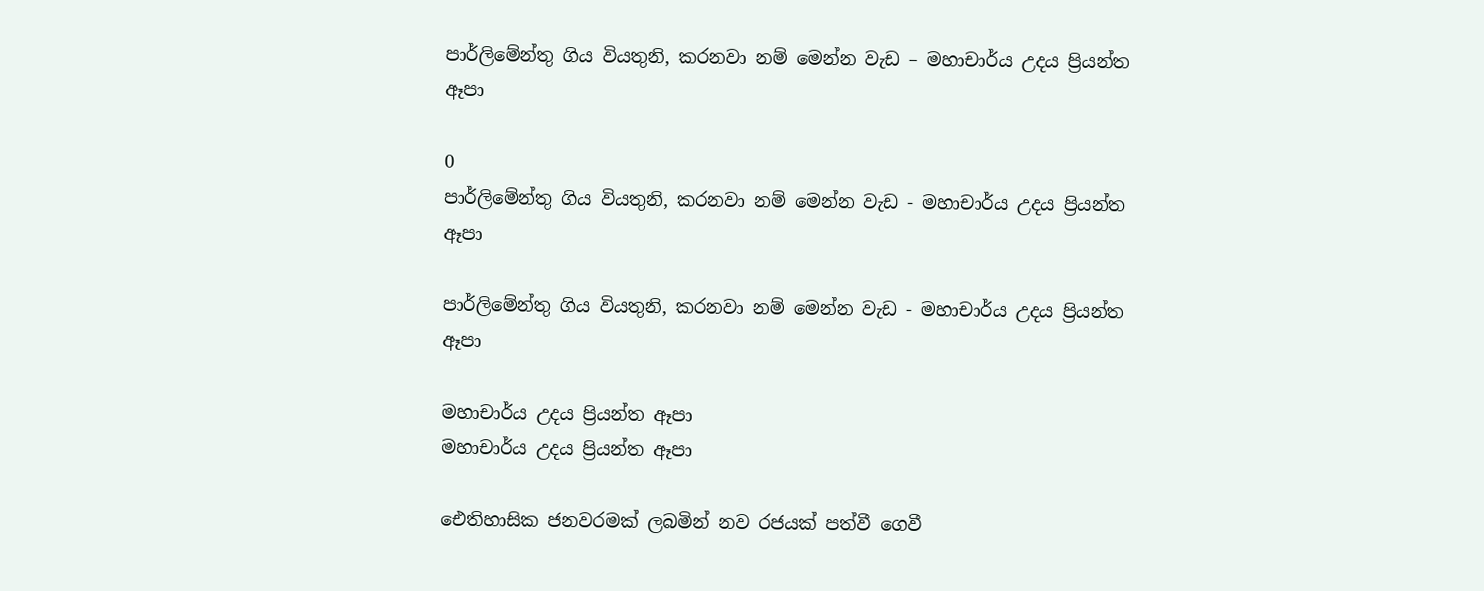පාර්ලිමේන්තු ගිය වියතුනි, කරනවා නම් මෙන්න වැඩ – මහාචාර්ය උදය ප්‍රියන්ත ඈපා

0
පාර්ලිමේන්තු ගිය වියතුනි, කරනවා නම් මෙන්න වැඩ - මහාචාර්ය උදය ප්‍රියන්ත ඈපා

පාර්ලිමේන්තු ගිය වියතුනි, කරනවා නම් මෙන්න වැඩ - මහාචාර්ය උදය ප්‍රියන්ත ඈපා

මහාචාර්ය උදය ප්‍රියන්ත ඈපා
මහාචාර්ය උදය ප්‍රියන්ත ඈපා

ඓතිහාසික ජනවරමක් ලබමින් නව රජයක් පත්වී ගෙවී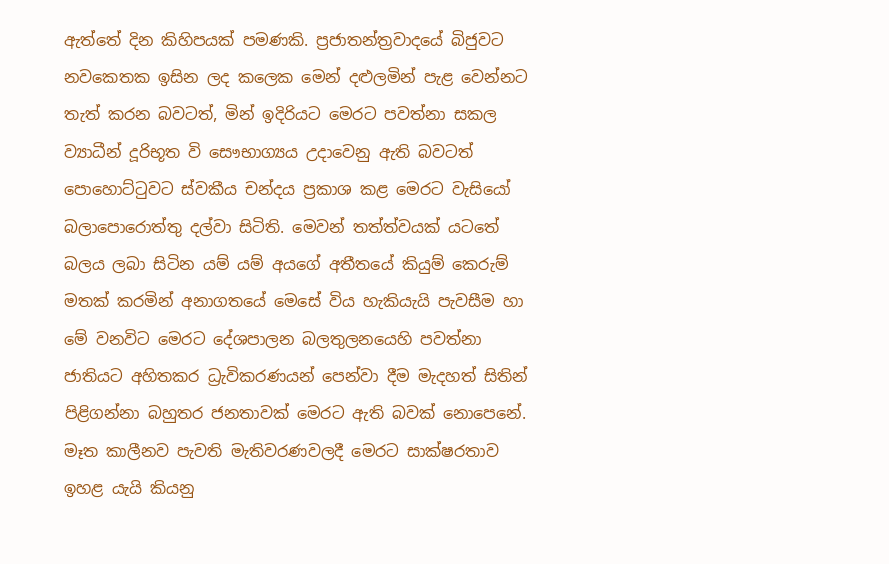ඇත්තේ දින කිහිපයක් පමණකි. ප්‍රජාතන්ත්‍රවාදයේ බිජුවට නවකෙතක ඉසින ලද කලෙක මෙන් දළුලමින් පැළ වෙන්නට තැත් කරන බවටත්, මින් ඉදිරියට මෙරට පවත්නා සකල ව්‍යාධීන් දූරිභූත වි සෞභාග්‍යය උදාවෙනු ඇති බවටත් පොහොට්ටුවට ස්වකීය චන්දය ප්‍රකාශ කළ මෙරට වැසියෝ බලාපොරොත්තු දල්වා සිටිති. මෙවන් තත්ත්වයක් යටතේ බලය ලබා සිටින යම් යම් අයගේ අතීතයේ කියුම් කෙරුම් මතක් කරමින් අනාගතයේ මෙසේ විය හැකියැයි පැවසීම හා මේ වනවිට මෙරට දේශපාලන බලතුලනයෙහි පවත්නා ජාතියට අහිතකර ධ්‍රැවිකරණයන් පෙන්වා දීම මැදහත් සිතින් පිළිගන්නා බහුතර ජනතාවක් මෙරට ඇති බවක් නොපෙනේ. මෑත කාලීනව පැවති මැතිවරණවලදී මෙරට සාක්ෂරතාව ඉහළ යැයි කියනු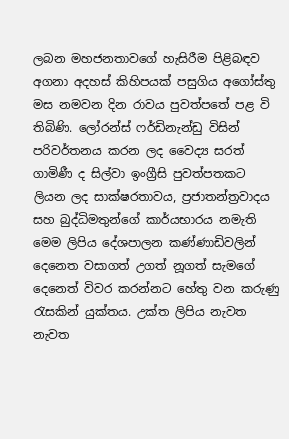ලබන මහජනතාවගේ හැසිරීම පිළිබඳව අගනා අදහස් කිහිපයක් පසුගිය අගෝස්තු මස නමවන දින රාවය පුවත්පතේ පළ වි තිබිණි. ලෝරන්ස් ෆර්ඩිනැන්ඩු විසින් පරිවර්තනය කරන ලද වෛද්‍ය සරත් ගාමිණී ද සිල්වා ඉංග්‍රීසි පුවත්පතකට ලියන ලද සාක්ෂරතාවය, ප්‍රජාතන්ත්‍රවාදය සහ බුද්ධිමතුන්ගේ කාර්යභාරය නමැති මෙම ලිපිය දේශපාලන කණ්ණාඩිවලින් දෙනෙත වසාගත් උගත් නූගත් සැමගේ දෙනෙත් විවර කරන්නට හේතු වන කරුණු රැසකින් යුක්තය. උක්ත ලිපිය නැවත නැවත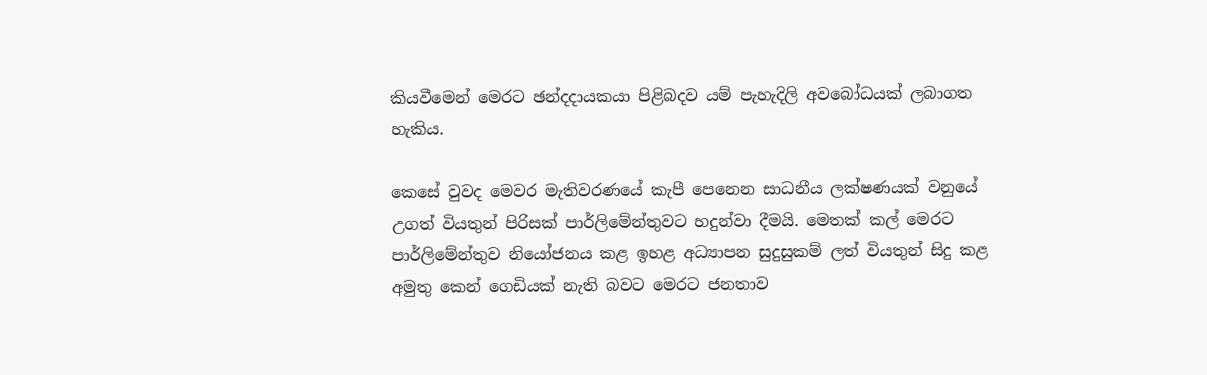කියවීමෙන් මෙරට ඡන්දදායකයා පිළිබදව යම් පැහැදිලි අවබෝධයක් ලබාගත හැකිය.

කෙසේ වුවද මෙවර මැතිවරණයේ කැපී පෙනෙන සාධනීය ලක්ෂණයක් වනුයේ උගත් වියතුන් පිරිසක් පාර්ලිමේන්තුවට හදුන්වා දීමයි. මෙතක් කල් මෙරට පාර්ලිමේන්තුව නියෝජනය කළ ඉහළ අධ්‍යාපන සුදුසුකම් ලත් වියතුන් සිදු කළ අමුතු කෙන් ගෙඩියක් නැති බවට මෙරට ජනතාව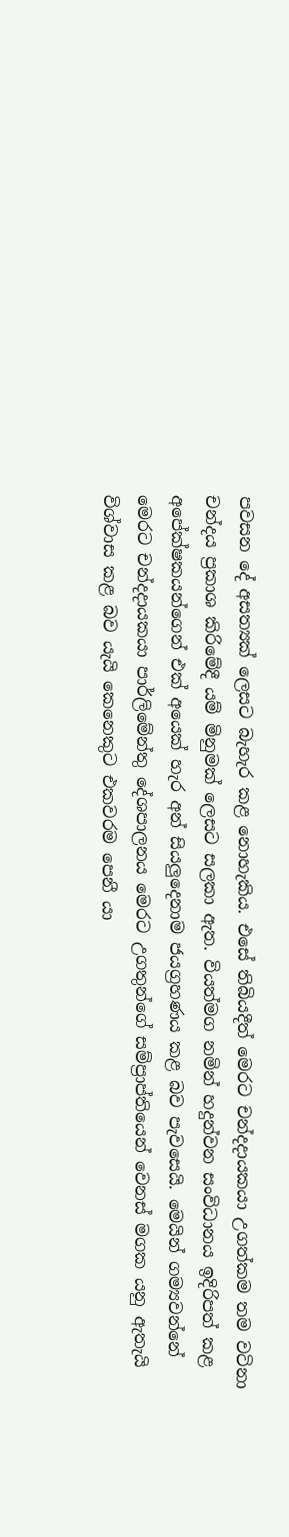පවසන දේ අසත්‍යක් ලෙසට බැහැර කළ නොහැකිය. එසේ තිබියදීත් මෙරට චන්දදායකයා උගත්කම තම වටිනා චන්දය ප්‍රකාශ කිරිමේදී යම් මිනුමක් ලෙසට සලකා ඇත. වියත්මග නමින් හදුන්වන සංවිධානය ඉදිරිපත් කළ අපේක්ෂකයන්ගෙන් එක් අයෙක් හැර අන් සියලුදෙනාම ජයග්‍රහණය කළ බව පැවසෙයි. මෙයින් ගම්‍යවන්නේ මෙරට චන්දදායකයා පාර්ලිමේන්තු දේශපාලනය මෙරට උගතුන්ගේ සම්ප්‍රාප්තියෙන් වෙනස් මගක යනු ඇතැයි විශ්වාස කළ බව යැයි කෙනෙකුට එකවරම පෙනී යා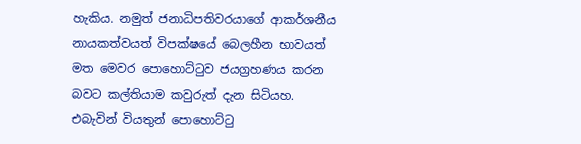හැකිය. නමුත් ජනාධිපතිවරයාගේ ආකර්ශනීය නායකත්වයත් විපක්ෂයේ බෙලහීන භාවයත් මත මෙවර පොහොට්ටුව ජයග්‍රහණය කරන බවට කල්තියාම කවුරුත් දැන සිටියහ. එබැවින් වියතුන් පොහොට්ටු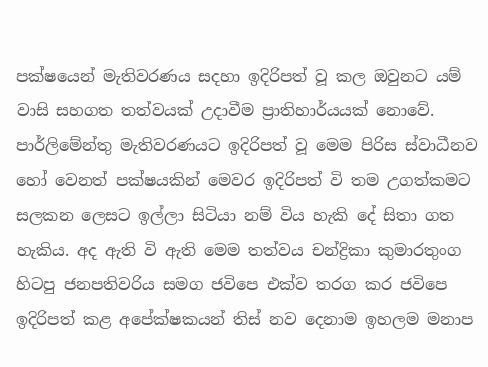පක්ෂයෙන් මැතිවරණය සදහා ඉදිරිපත් වූ කල ඔවුනට යම් වාසි සහගත තත්වයක් උදාවීම ප්‍රාතිහාර්යයක් නොවේ. පාර්ලිමේන්තු මැතිවරණයට ඉදිරිපත් වූ මෙම පිරිස ස්වාධීනව හෝ වෙනත් පක්ෂයකින් මෙවර ඉදිරිපත් වි තම උගත්කමට සලකන ලෙසට ඉල්ලා සිටියා නම් විය හැකි දේ සිතා ගත හැකිය. අද ඇති වි ඇති මෙම තත්වය චන්ද්‍රිකා කුමාරතුංග හිටපු ජනපතිවරිය සමග ජවිපෙ එක්ව තරග කර ජවිපෙ ඉදිරිපත් කළ අපේක්ෂකයන් තිස් නව දෙනාම ඉහලම මනාප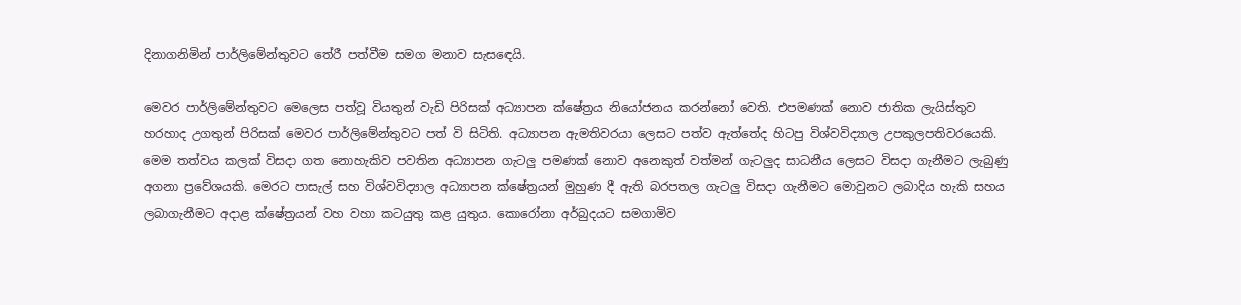දිනාගනිමින් පාර්ලිමේන්තුවට තේරී පත්වීම සමග මනාව සැසඳෙයි.

මෙවර පාර්ලිමේන්තුවට මෙලෙස පත්වූ වියතුන් වැඩි පිරිසක් අධ්‍යාපන ක්ෂේත්‍රය නියෝජනය කරන්නෝ වෙති. එපමණක් නොව ජාතික ලැයිස්තුව හරහාද උගතුන් පිරිසක් මෙවර පාර්ලිමේන්තුවට පත් වි සිටිති. අධ්‍යාපන ඇමතිවරයා ලෙසට පත්ව ඇත්තේද හිටපු විශ්වවිද්‍යාල උපකුලපතිවරයෙකි. මෙම තත්වය කලක් විසදා ගත නොහැකිව පවතින අධ්‍යාපන ගැටලු පමණක් නොව අනෙකුත් වත්මන් ගැටලුද සාධනීය ලෙසට විසදා ගැනීමට ලැබුණු අගනා ප්‍රවේශයකි. මෙරට පාසැල් සහ විශ්වවිද්‍යාල අධ්‍යාපන ක්ෂේත්‍රයන් මුහුණ දී ඇති බරපතල ගැටලු විසදා ගැනීමට මොවුනට ලබාදිය හැකි සහය ලබාගැනීමට අදාළ ක්ෂේත්‍රයන් වහ වහා කටයුතු කළ යුතුය. කොරෝනා අර්බුදයට සමගාමිව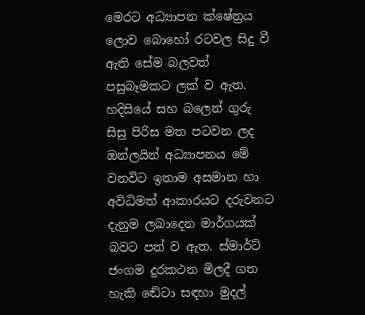මෙරට අධ්‍යාපන ක්ෂේත්‍රය ලොව බොහෝ රටවල සිදු වී ඇති සේම බලවත් පසුබෑමකට ලක් ව ඇත. හදිසියේ සහ බලෙන් ගුරු සිසු පිරිස මත පටවන ලද ඔන්ලයින් අධ්‍යාපනය මේ වනවිට ඉතාම අසමාන හා අවිධිමත් ආකාරයට දරුවනට දැනුම ලබාදෙන මාර්ගයක් බවට පත් ව ඇත. ස්මාර්ට් ජංගම දුරකථන මිලදී ගත හැකි ඬේටා සඳහා මුදල්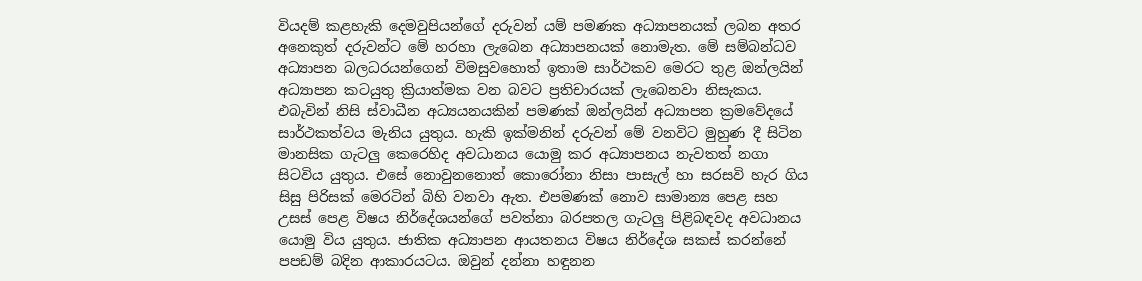වියදම් කළහැකි දෙමවුපියන්ගේ දරුවන් යම් පමණක අධ්‍යාපනයක් ලබන අතර අනෙකුත් දරුවන්ට මේ හරහා ලැබෙන අධ්‍යාපනයක් නොමැත. මේ සම්බන්ධව අධ්‍යාපන බලධරයන්ගෙන් විමසුවහොත් ඉතාම සාර්ථකව මෙරට තුළ ඔන්ලයින් අධ්‍යාපන කටයුතු ක්‍රියාත්මක වන බවට ප්‍රතිචාරයක් ලැබෙනවා නිසැකය. එබැවින් නිසි ස්වාධීන අධ්‍යයනයකින් පමණක් ඔන්ලයින් අධ්‍යාපන ක්‍රමවේදයේ සාර්ථකත්වය මැනිය යුතුය. හැකි ඉක්මනින් දරුවන් මේ වනවිට මුහුණ දී සිටින මානසික ගැටලු කෙරෙහිද අවධානය යොමු කර අධ්‍යාපනය නැවතත් නගා සිටවිය යුතුය. එසේ නොවුනනොත් කොරෝනා නිසා පාසැල් හා සරසවි හැර ගිය සිසු පිරිසක් මෙරටින් බිහි වනවා ඇත. එපමණක් නොව සාමාන්‍ය පෙළ සහ උසස් පෙළ විෂය නිර්දේශයන්ගේ පවත්නා බරපතල ගැටලු පිළිබඳවද අවධානය යොමු විය යුතුය. ජාතික අධ්‍යාපන ආයතනය විෂය නිර්දේශ සකස් කරන්නේ පපඩම් බදින ආකාරයටය. ඔවුන් දන්නා හඳුනන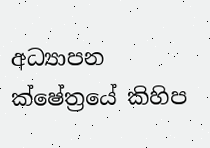අධ්‍යාපන ක්ෂේත්‍රයේ කිහිප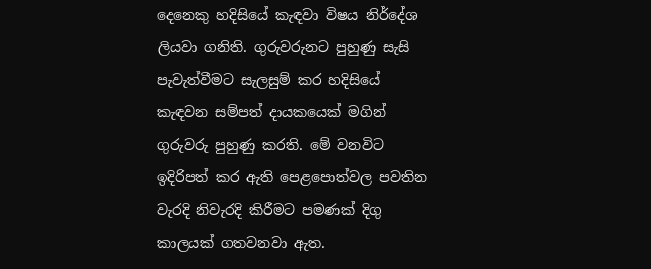දෙනෙකු හදිසියේ කැඳවා විෂය නිර්දේශ ලියවා ගනිති. ගුරුවරුනට පුහුණු සැසි පැවැත්වීමට සැලසුම් කර හදිසියේ කැඳවන සම්පත් දායකයෙක් මගින් ගුරුවරු පුහුණු කරති. මේ වනවිට ඉදිරිපත් කර ඇති පෙළපොත්වල පවතින වැරදි නිවැරදි කිරීමට පමණක් දිගු කාලයක් ගතවනවා ඇත.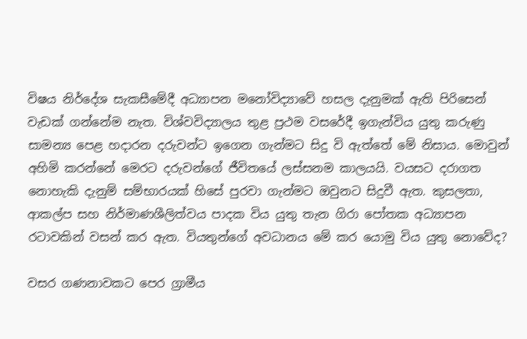විෂය නිර්දේශ සැකසීමේදී අධ්‍යාපන මනෝවිද්‍යාවේ හසල දැනුමක් ඇති පිරිසෙන් වැඩක් ගන්නේම නැත. විශ්වවිද්‍යාලය තුළ ප්‍රථම වසරේදී ඉගැන්විය යුතු කරුණු සාමන්‍ය පෙළ හදාරන දරුවන්ට ඉගෙන ගැන්මට සිදු වි ඇත්තේ මේ නිසාය. මොවුන් අහිමි කරන්නේ මෙරට දරුවන්ගේ ජීවිතයේ ලස්සනම කාලයයි. වයසට දරාගත නොහැකි දැනුම් සම්භාරයක් හිසේ පුරවා ගැන්මට ඔවුනට සිදුවී ඇත. කුසලතා, ආකල්ප සහ නිර්මාණශීලිත්වය පාදක විය යුතු තැන ගිරා පෝතක අධ්‍යාපන රටාවකින් වසන් කර ඇත. වියතුන්ගේ අවධානය මේ කර යොමු විය යුතු නොවේද?

වසර ගණනාවකට පෙර ග්‍රාමීය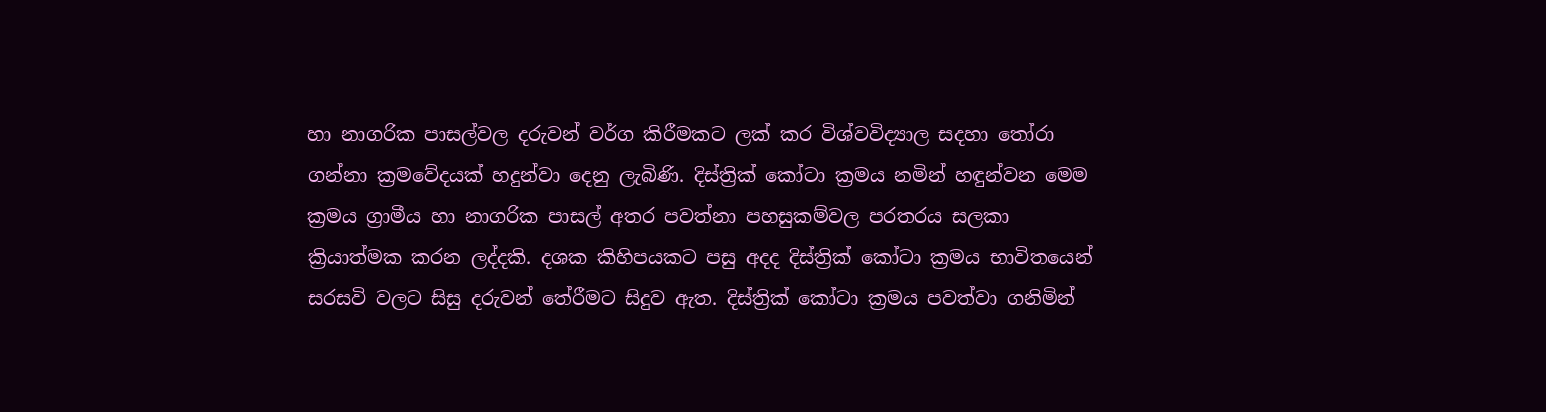හා නාගරික පාසල්වල දරුවන් වර්ග කිරීමකට ලක් කර විශ්වවිද්‍යාල සදහා තෝරා ගන්නා ක්‍රමවේදයක් හදුන්වා දෙනු ලැබිණි. දිස්ත්‍රික් කෝටා ක්‍රමය නමින් හඳුන්වන මෙම ක්‍රමය ග්‍රාමීය හා නාගරික පාසල් අතර පවත්නා පහසුකම්වල පරතරය සලකා ක්‍රියාත්මක කරන ලද්දකි. දශක කිහිපයකට පසු අදද දිස්ත්‍රික් කෝටා ක්‍රමය භාවිතයෙන් සරසවි වලට සිසු දරුවන් තේරීමට සිදුව ඇත. දිස්ත්‍රික් කෝටා ක්‍රමය පවත්වා ගනිමින්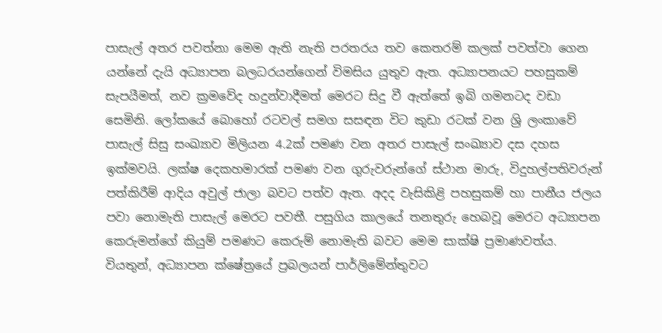පාසැල් අතර පවත්නා මෙම ඇති නැති පරතරය තව කෙතරම් කලක් පවත්වා ගෙන යන්නේ දැයි අධ්‍යාපන බලධරයන්ගෙන් විමසිය යුතුව ඇත. අධ්‍යාපනයට පහසුකම් සැපයීමත්, නව ක්‍රමවේද හදුන්වාදීමත් මෙරට සිදු වී ඇත්තේ ඉබි ගමනටද වඩා සෙමිනි. ලෝකයේ බොහෝ රටවල් සමග සසඳන විට කුඩා රටක් වන ශ්‍රි ලංකාවේ පාසැල් සිසු සංඛ්‍යාව මිලියන 4.2ක් පමණ වන අතර පාසැල් සංඛ්‍යාව දස දහස ඉක්මවයි. ලක්ෂ දෙකහමාරක් පමණ වන ගුරුවරුන්ගේ ස්ථාන මාරු, විදුහල්පතිවරුන් පත්කිරීම් ආදිය අවුල් ජාලා බවට පත්ව ඇත. අදද වැසිකිළි පහසුකම් හා පානීය ජලය පවා නොමැති පාසැල් මෙරට පවතී. පසුගිය කාලයේ තනතුරු හෙබවූ මෙරට අධ්‍යාපන කෙරුමන්ගේ කියුම් පමණට කෙරුම් නොමැති බවට මෙම සාක්ෂි ප්‍රමාණවත්ය. වියතුන්, අධ්‍යාපන ක්ෂේත්‍රයේ ප්‍රබලයන් පාර්ලිමේන්තුවට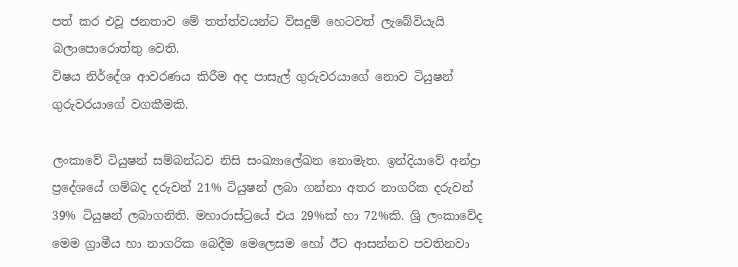පත් කර එවූ ජනතාව මේ තත්ත්වයන්ට විසදුම් හෙටවත් ලැබේවියැයි බලාපොරොත්තු වෙති.
විෂය නිර්දේශ ආවරණය කිරීම අද පාසැල් ගුරුවරයාගේ නොව ටියුෂන් ගුරුවරයාගේ වගකීමකි.

ලංකාවේ ටියුෂන් සම්බන්ධව නිසි සංඛ්‍යාලේඛන නොමැත. ඉන්දියාවේ අන්ද්‍රා ප්‍රදේශයේ ගම්බද දරුවන් 21% ටියුෂන් ලබා ගන්නා අතර නාගරික දරුවන් 39% ටියුෂන් ලබාගනිති. මහාරාස්ට්‍රයේ එය 29%ක් හා 72%කි. ශ්‍රි ලංකාවේද මෙම ග්‍රාමීය හා නාගරික බෙදීම මෙලෙසම හෝ ඊට ආසන්නව පවතිනවා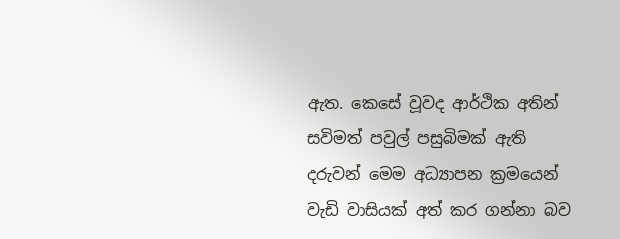ඇත. කෙසේ වූවද ආර්ථික අතින් සවිමත් පවුල් පසුබිමක් ඇති දරුවන් මෙම අධ්‍යාපන ක්‍රමයෙන් වැඩි වාසියක් අත් කර ගන්නා බව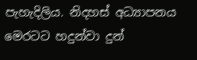පැහැදිලිය. නිදහස් අධ්‍යාපනය මෙරටට හදුන්වා දුන්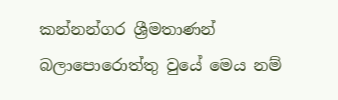කන්නන්ගර ශ්‍රීමතාණන් බලාපොරොත්තු වුයේ මෙය නම්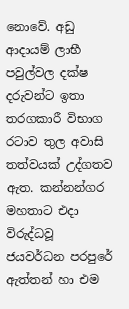නොවේ. අඩු ආදායම් ලාභී පවුල්වල දක්ෂ දරුවන්ට ඉතා තරගකාරී විභාග රටාව තුල අවාසි තත්වයක් උද්ගතව ඇත. කන්නන්ගර මහතාට එදා විරුද්ධවූ ජයවර්ධන පරපුරේ ඇත්තන් හා එම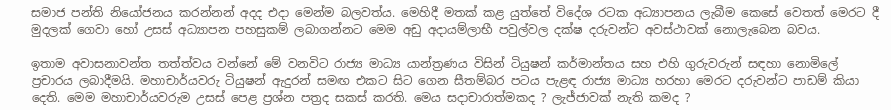සමාජ පන්ති නියෝජනය කරන්නන් අදද එදා මෙන්ම බලවත්ය. මෙහිදී මතක් කළ යුත්තේ විදේශ රටක අධ්‍යාපනය ලැබීම කෙසේ වෙතත් මෙරට දී මුදලක් ගෙවා හෝ උසස් අධ්‍යාපන පහසුකම් ලබාගන්නට මෙම අඩු අදායම්ලාභී පවුල්වල දක්ෂ දරුවන්ට අවස්ථාවක් නොලැබෙන බවය.

ඉතාම අවාසනාවන්ත තත්ත්වය වන්නේ මේ වනවිට රාජ්‍ය මාධ්‍ය යාන්ත්‍රණය විසින් ටියුෂන් කර්මාන්තය සහ එහි ගුරුවරුන් සඳහා නොමිලේ ප්‍රචාරය ලබාදීමයි. මහාචාර්යවරු ටියුෂන් ඇදුරන් සමඟ එකට සිට ගෙන සීතම්බර පටය පැළඳ රාජ්‍ය මාධ්‍ය හරහා මෙරට දරුවන්ට පාඩම් කියා දෙති. මෙම මහාචාර්යවරුම උසස් පෙළ ප්‍රශ්න පත්‍රද සකස් කරති. මෙය සදාචාරාත්මකද ? ලැජ්ජාවක් නැති කමද ?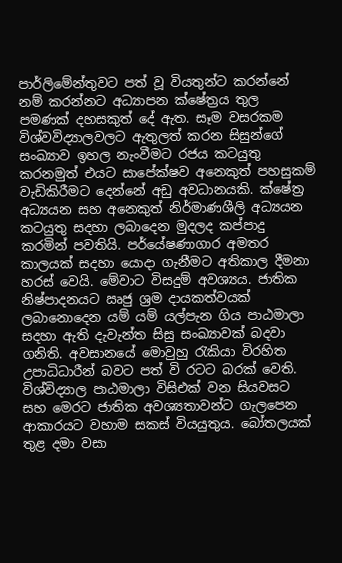පාර්ලිමේන්තුවට පත් වූ වියතුන්ට කරන්නේ නම් කරන්නට අධ්‍යාපන ක්ෂේත්‍රය තුල පමණක් දහසකුත් දේ ඇත. සෑම වසරකම විශ්වවිද්‍යාලවලට ඇතුලත් කරන සිසුන්ගේ සංඛ්‍යාව ඉහල නැංවීමට රජය කටයුතු කරනමුත් එයට සාපේක්ෂව අනෙකුත් පහසුකම් වැඩිකිරීමට දෙන්නේ අඩු අවධානයකි. ක්ෂේත්‍ර අධ්‍යයන සහ අනෙකුත් නිර්මාණශීලි අධ්‍යයන කටයුතු සදහා ලබාදෙන මුදලද කප්පාදු කරමින් පවතියි. පර්යේෂණාගාර අමතර කාලයක් සදහා යොදා ගැනීමට අතිකාල දීමනා හරස් වෙයි. මේවාට විසදුම් අවශ්‍යය. ජාතික නිෂ්පාදනයට ඍජු ශ්‍රම දායකත්වයක් ලබානොදෙන යම් යම් යල්පැන ගිය පාඨමාලා සදහා ඇති දැවැන්ත සිසු සංඛ්‍යාවක් බදවා ගනිති. අවසානයේ මොවුහු රැකියා විරහිත උපාධිධාරීන් බවට පත් වි රටට බරක් වෙති. විශ්විද්‍යාල පාඨමාලා විසිඑක් වන සියවසට සහ මෙරට ජාතික අවශ්‍යතාවන්ට ගැලපෙන ආකාරයට වහාම සකස් වියයුතුය. බෝතලයක් තුළ දමා වසා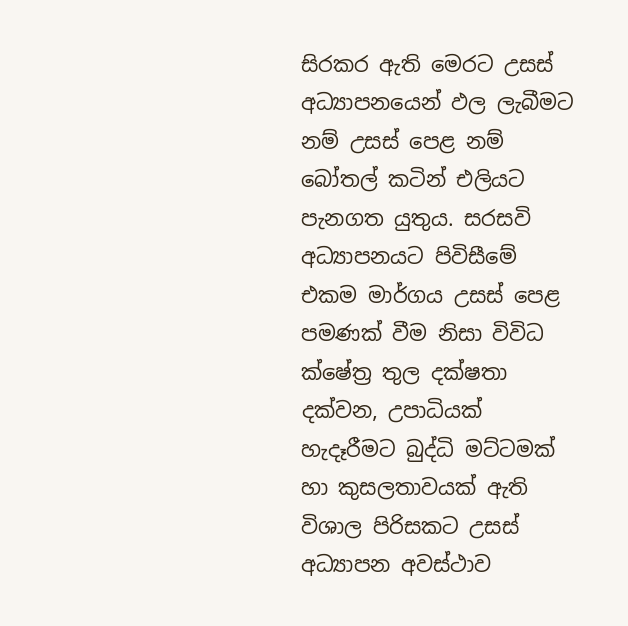සිරකර ඇති මෙරට උසස් අධ්‍යාපනයෙන් ඵල ලැබීමට නම් උසස් පෙළ නම් බෝතල් කටින් එලියට පැනගත යුතුය. සරසවි අධ්‍යාපනයට පිවිසීමේ එකම මාර්ගය උසස් පෙළ පමණක් වීම නිසා විවිධ ක්ෂේත්‍ර තුල දක්ෂතා දක්වන, උපාධියක් හැදෑරීමට බුද්ධි මට්ටමක් හා කුසලතාවයක් ඇති විශාල පිරිසකට උසස් අධ්‍යාපන අවස්ථාව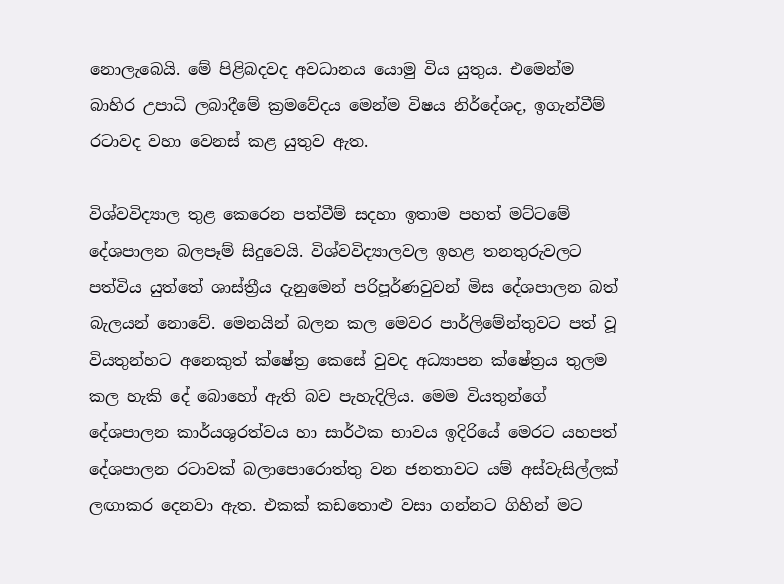නොලැබෙයි. මේ පිළිබදවද අවධානය යොමු විය යුතුය. එමෙන්ම බාහිර උපාධි ලබාදීමේ ක්‍රමවේදය මෙන්ම විෂය නිර්දේශද, ඉගැන්වීම් රටාවද වහා වෙනස් කළ යුතුව ඇත.

විශ්වවිද්‍යාල තුළ කෙරෙන පත්වීම් සදහා ඉතාම පහත් මට්ටමේ දේශපාලන බලපෑම් සිදුවෙයි. විශ්වවිද්‍යාලවල ඉහළ තනතුරුවලට පත්විය යුත්තේ ශාස්ත්‍රීය දැනුමෙන් පරිපූර්ණවුවන් මිස දේශපාලන බත් බැලයන් නොවේ. මෙනයින් බලන කල මෙවර පාර්ලිමේන්තුවට පත් වූ වියතුන්හට අනෙකුත් ක්ෂේත්‍ර කෙසේ වුවද අධ්‍යාපන ක්ෂේත්‍රය තුලම කල හැකි දේ බොහෝ ඇති බව පැහැදිලිය. මෙම වියතුන්ගේ දේශපාලන කාර්යශුරත්වය හා සාර්ථක භාවය ඉදිරියේ මෙරට යහපත් දේශපාලන රටාවක් බලාපොරොත්තු වන ජනතාවට යම් අස්වැසිල්ලක් ලඟාකර දෙනවා ඇත. එකක් කඩතොළු වසා ගන්නට ගිහින් මට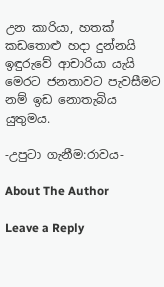උන කාරියා, හතක් කඩතොළු හදා දුන්නයි ඉඳුරුවේ ආචාරියා යැයි මෙරට ජනතාවට පැවසීමට නම් ඉඩ නොතැබිය යුතුමය.

-උපුටා ගැනීම:රාවය-

About The Author

Leave a Reply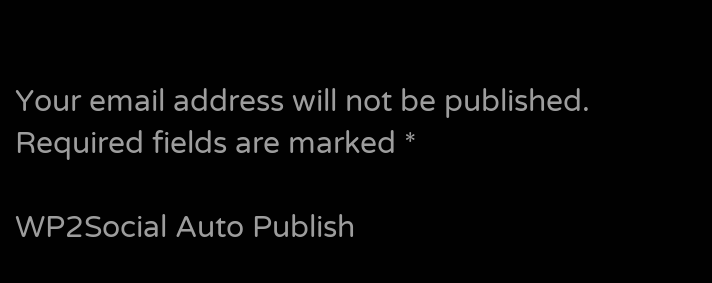Your email address will not be published. Required fields are marked *

WP2Social Auto Publish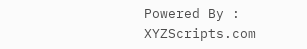Powered By : XYZScripts.com